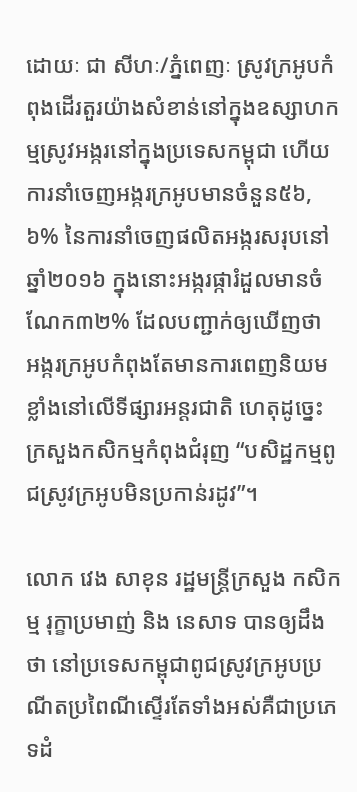ដោយៈ ជា សីហៈ/ភ្នំពេញៈ ស្រូវក្រអូបកំពុងដើរតួរយ៉ាងសំខាន់នៅក្នុងឧស្សាហកម្មស្រូវអង្ករនៅក្នុងប្រទេសកម្ពុជា ហើយ ការនាំចេញអង្ករក្រអូបមានចំនួន៥៦,៦% នៃការនាំចេញផលិតអង្ករសរុបនៅឆ្នាំ២០១៦ ក្នុងនោះអង្ករផ្ការំដួលមានចំណែក៣២% ដែលបញ្ជាក់ឲ្យឃើញថា អង្ករក្រអូបកំពុងតែមានការពេញនិយមខ្លាំងនៅលើទីផ្សារអន្តរជាតិ ហេតុដូច្នេះ ក្រសួងកសិកម្មកំពុងជំរុញ “បសិដ្ឋកម្មពូជស្រូវក្រអូបមិនប្រកាន់រដូវ”។

លោក វេង សាខុន រដ្ឋមន្ត្រីក្រសួង កសិកម្ម រុក្ខាប្រមាញ់ និង នេសាទ បានឲ្យដឹងថា នៅប្រទេសកម្ពុជាពូជស្រូវក្រអូបប្រណីតប្រពៃណីស្ទើរតែទាំងអស់គឺជាប្រភេទដំ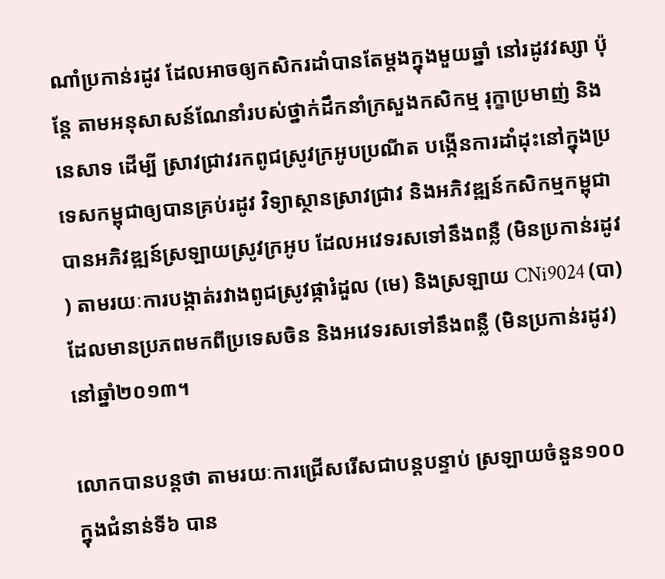ណាំប្រកាន់រដូវ ដែលអាចឲ្យកសិករដាំបានតែម្តងក្នុងមួយឆ្នាំ នៅរដូវវស្សា ប៉ុន្តែ តាមអនុសាសន៍ណែនាំរបស់ថ្នាក់ដឹកនាំក្រសួងកសិកម្ម រុក្ខាប្រមាញ់ និងនេសាទ ដើម្បី ស្រាវជ្រាវរកពូជស្រូវក្រអូបប្រណីត បង្កើនការដាំដុះនៅក្នុងប្រទេសកម្ពុជាឲ្យបានគ្រប់រដូវ វិទ្យាស្ថានស្រាវជ្រាវ និងអភិវឌ្ឍន៍កសិកម្មកម្ពុជា បានអភិវឌ្ឍន៍ស្រឡាយស្រូវក្រអូប ដែលអវេទរសទៅនឹងពន្លឺ (មិនប្រកាន់រដូវ) តាមរយៈការបង្កាត់រវាងពូជស្រូវផ្ការំដួល (មេ) និងស្រឡាយ CNi9024 (បា) ដែលមានប្រភពមកពីប្រទេសចិន និងអវេទរសទៅនឹងពន្លឺ (មិនប្រកាន់រដូវ) នៅឆ្នាំ២០១៣។

លោកបានបន្តថា តាមរយៈការជ្រើសរើសជាបន្តបន្ទាប់ ស្រឡាយចំនួន១០០ ក្នុងជំនាន់ទី៦ បាន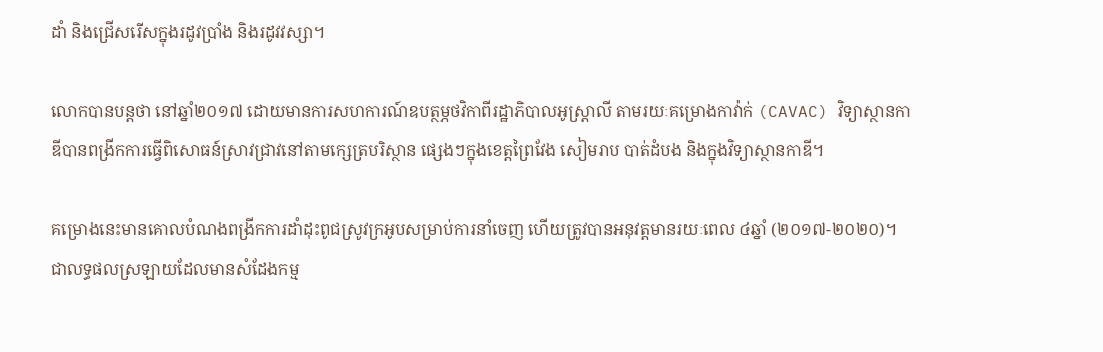ដាំ និងជ្រើសរើសក្នុងរដូវប្រាំង និងរដូវវស្សា។

លោកបានបន្តថា នៅឆ្នាំ២០១៧ ដោយមានការសហការណ៍ឧបត្ថម្ភថវិកាពីរដ្ឋាភិបាលអូស្ត្រាលី តាមរយៈគម្រោងកាវ៉ាក់ (CAVAC) វិទ្យាស្ថានកាឌីបានពង្រីកការធ្វើពិសោធន៍ស្រាវជ្រាវនៅតាមក្សេត្របរិស្ថាន ផ្សេងៗក្នុងខេត្តព្រៃវែង សៀមរាប បាត់ដំបង និងក្នុងវិទ្យាស្ថានកាឌី។

គម្រោងនេះមានគោលបំណងពង្រីកការដាំដុះពូជស្រូវក្រអូបសម្រាប់ការនាំចេញ ហើយត្រូវបានអនុវត្តមានរយៈពេល ៤ឆ្នាំ (២០១៧-២០២០)។ ជាលទ្ធផលស្រឡាយដែលមានសំដែងកម្ម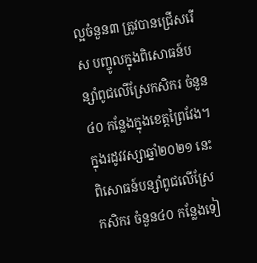ល្អចំនួន៣ ត្រូវបានជ្រើសរើស បញ្ចូលក្នុងពិសោធន៍បន្សាំពូជលើស្រែកសិករ ចំនួន៤០ កន្លែងក្នុងខេត្តព្រៃវែង។ ក្នុងរដូវវស្សាឆ្នាំ២០២១ នេះពិសោធន៍បន្សាំពូជលើស្រែកសិករ ចំនួន៤០ កន្លែងទៀ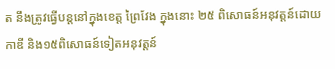ត នឹងត្រូវធ្វើបន្តនៅក្នុងខេត្ត ព្រៃវែង ក្នុងនោះ ២៥ ពិសោធន៍អនុវត្តន៍ដោយកាឌី និង១៥ពិសោធន៍ទៀតអនុវត្តន៍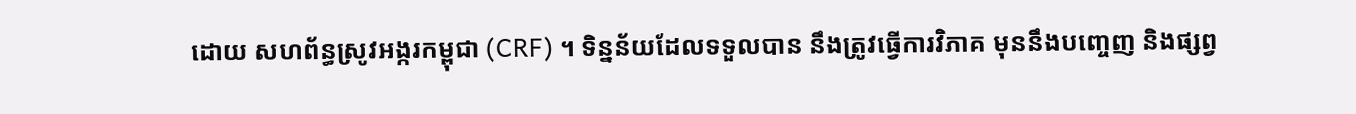ដោយ សហព័ន្ធស្រូវអង្ករកម្ពុជា (CRF) ។ ទិន្នន័យដែលទទួលបាន នឹងត្រូវធ្វើការវិភាគ មុននឹងបញ្ចេញ និងផ្សព្វ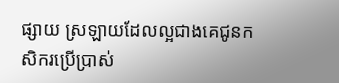ផ្សាយ ស្រឡាយដែលល្អជាងគេជូនកសិករប្រើប្រាស់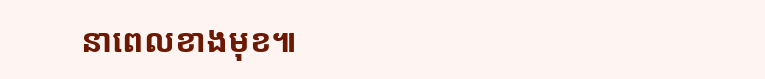នាពេលខាងមុខ៕